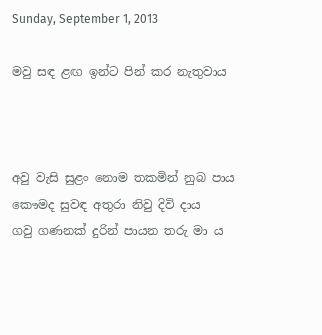Sunday, September 1, 2013

මවු සඳ ළඟ ඉන්ට පින් කර නැතුවාය



අවු වැසි සුළං නොම තකමින් නුබ පාය
කෞමද සුවඳ අතුරා නිවු දිවි දාය
ගවු ගණනක් දුරින් පායන තරු මා ය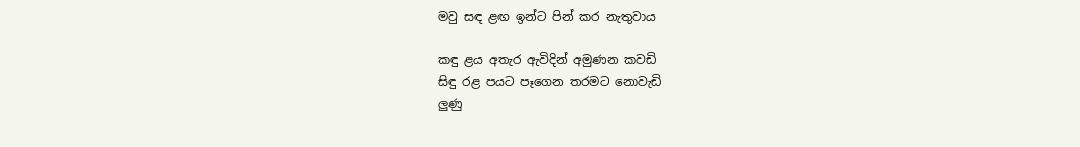මවු සඳ ළඟ ඉන්ට පින් කර නැතුවාය

කඳු ළය අතැර ඇවිදින් අමුණන කවඩි
සිඳු රළ පයට පෑගෙන තරමට නොවැඩි
ලුණු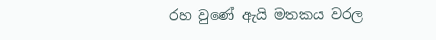රහ වුණේ ඇයි මතකය වරල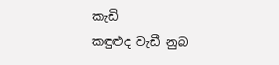කැඩි
කඳුළුද වැඩී නුබ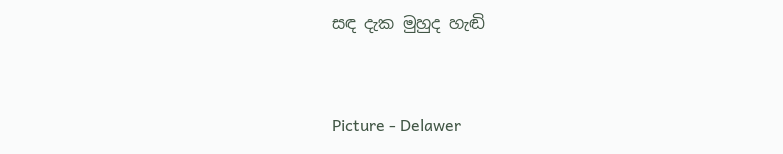සඳ දැක මුහුද හැඬි


Picture - Delawer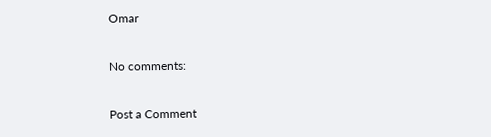Omar

No comments:

Post a Comment